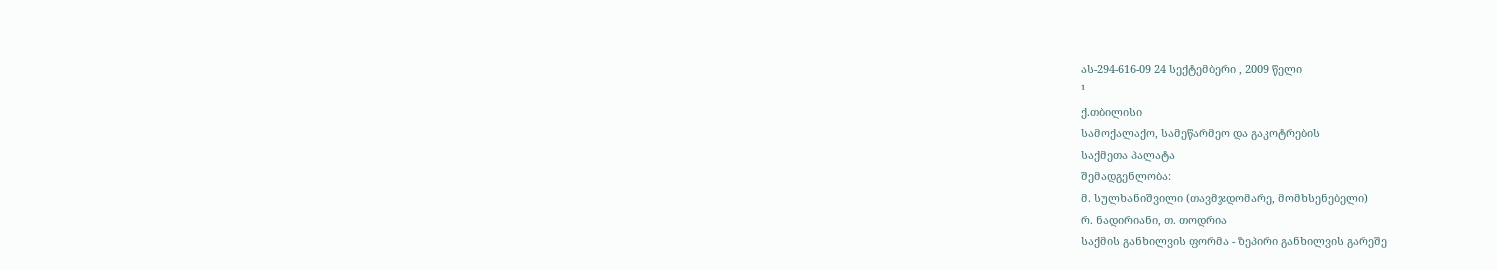ას-294-616-09 24 სექტემბერი , 2009 წელი
¹
ქ.თბილისი
სამოქალაქო, სამეწარმეო და გაკოტრების
საქმეთა პალატა
შემადგენლობა:
მ. სულხანიშვილი (თავმჯდომარე, მომხსენებელი)
რ. ნადირიანი, თ. თოდრია
საქმის განხილვის ფორმა - ზეპირი განხილვის გარეშე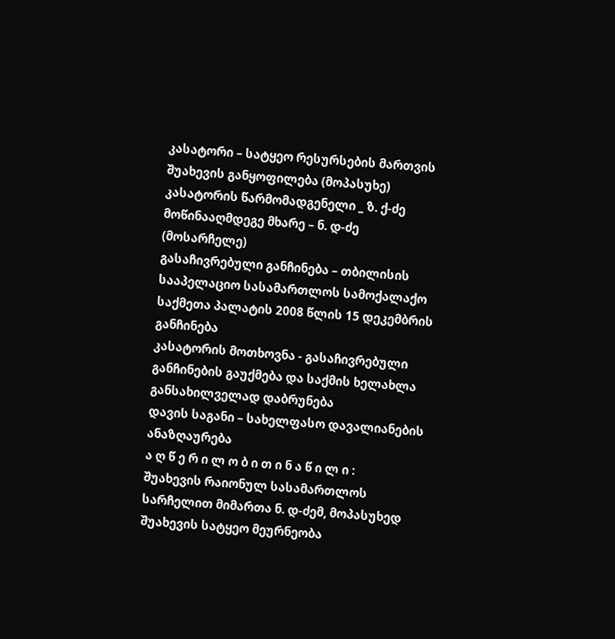კასატორი – სატყეო რესურსების მართვის შუახევის განყოფილება (მოპასუხე)
კასატორის წარმომადგენელი _ ზ. ქ-ძე
მოწინააღმდეგე მხარე – ნ. დ-ძე (მოსარჩელე)
გასაჩივრებული განჩინება – თბილისის სააპელაციო სასამართლოს სამოქალაქო საქმეთა პალატის 2008 წლის 15 დეკემბრის განჩინება
კასატორის მოთხოვნა - გასაჩივრებული განჩინების გაუქმება და საქმის ხელახლა განსახილველად დაბრუნება
დავის საგანი – სახელფასო დავალიანების ანაზღაურება
ა ღ წ ე რ ი ლ ო ბ ი თ ი ნ ა წ ი ლ ი :
შუახევის რაიონულ სასამართლოს სარჩელით მიმართა ნ. დ-ძემ, მოპასუხედ შუახევის სატყეო მეურნეობა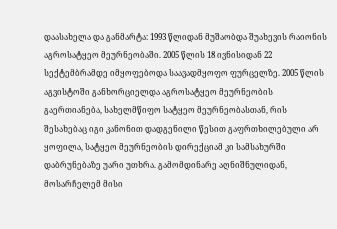დაასახელა და განმარტა: 1993 წლიდან მუშაობდა შუახევის რაიონის აგროსატყეო მეურნეობაში. 2005 წლის 18 ივნისიდან 22 სექტემბრამდე იმყოფებოდა საავადმყოფო ფურცელზე. 2005 წლის აგვისტოში განხორციელდა აგროსატყეო მეურნეობის გაერთიანება, სახელმწიფო სატყეო მეურნეობასთან, რის შესახებაც იგი კანონით დადგენილი წესით გაფრთხილებული არ ყოფილა, სატყეო მეურნეობის დირექციამ კი სამსახურში დაბრუნებაზე უარი უთხრა. გამომდინარე აღნიშნულიდან, მოსარჩელემ მისი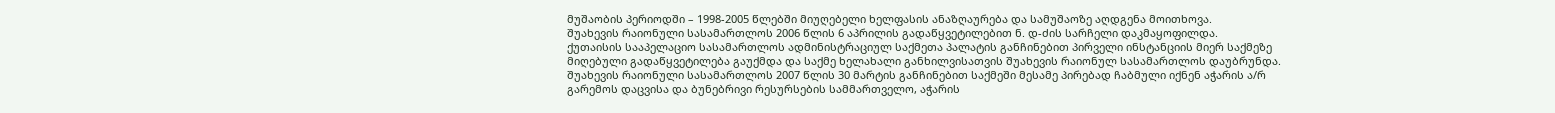მუშაობის პერიოდში – 1998-2005 წლებში მიუღებელი ხელფასის ანაზღაურება და სამუშაოზე აღდგენა მოითხოვა.
შუახევის რაიონული სასამართლოს 2006 წლის 6 აპრილის გადაწყვეტილებით ნ. დ-ძის სარჩელი დაკმაყოფილდა.
ქუთაისის სააპელაციო სასამართლოს ადმინისტრაციულ საქმეთა პალატის განჩინებით პირველი ინსტანციის მიერ საქმეზე მიღებული გადაწყვეტილება გაუქმდა და საქმე ხელახალი განხილვისათვის შუახევის რაიონულ სასამართლოს დაუბრუნდა.
შუახევის რაიონული სასამართლოს 2007 წლის 30 მარტის განჩინებით საქმეში მესამე პირებად ჩაბმული იქნენ აჭარის ა/რ გარემოს დაცვისა და ბუნებრივი რესურსების სამმართველო, აჭარის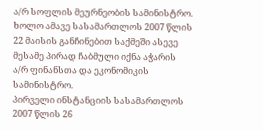ა/რ სოფლის მეურნეობის სამინისტრო. ხოლო ამავე სასამართლოს 2007 წლის 22 მაისის განჩინებით საქმეში ასევე მესამე პირად ჩაბმული იქნა აჭარის ა/რ ფინანსთა და ეკონომიკის სამინისტრო.
პირველი ინსტანციის სასამართლოს 2007 წლის 26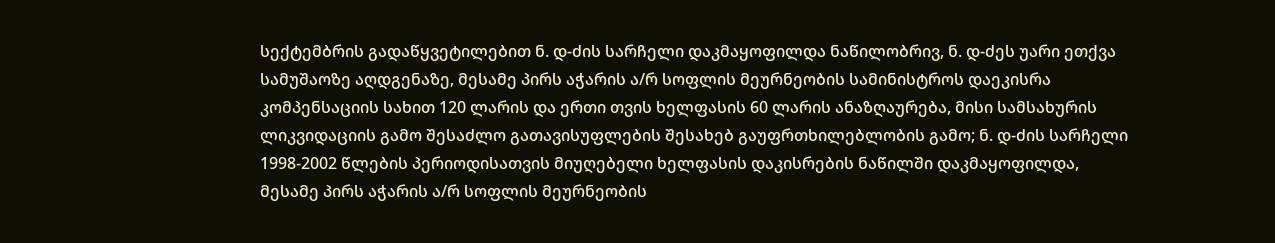სექტემბრის გადაწყვეტილებით ნ. დ-ძის სარჩელი დაკმაყოფილდა ნაწილობრივ, ნ. დ-ძეს უარი ეთქვა სამუშაოზე აღდგენაზე, მესამე პირს აჭარის ა/რ სოფლის მეურნეობის სამინისტროს დაეკისრა კომპენსაციის სახით 120 ლარის და ერთი თვის ხელფასის 60 ლარის ანაზღაურება, მისი სამსახურის ლიკვიდაციის გამო შესაძლო გათავისუფლების შესახებ გაუფრთხილებლობის გამო; ნ. დ-ძის სარჩელი 1998-2002 წლების პერიოდისათვის მიუღებელი ხელფასის დაკისრების ნაწილში დაკმაყოფილდა, მესამე პირს აჭარის ა/რ სოფლის მეურნეობის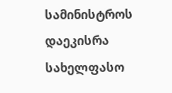სამინისტროს დაეკისრა სახელფასო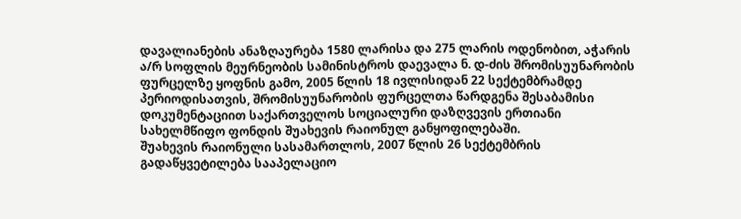დავალიანების ანაზღაურება 1580 ლარისა და 275 ლარის ოდენობით, აჭარის ა/რ სოფლის მეურნეობის სამინისტროს დაევალა ნ. დ-ძის შრომისუუნარობის ფურცელზე ყოფნის გამო, 2005 წლის 18 ივლისიდან 22 სექტემბრამდე პერიოდისათვის, შრომისუუნარობის ფურცელთა წარდგენა შესაბამისი დოკუმენტაციით საქართველოს სოციალური დაზღვევის ერთიანი სახელმწიფო ფონდის შუახევის რაიონულ განყოფილებაში.
შუახევის რაიონული სასამართლოს, 2007 წლის 26 სექტემბრის გადაწყვეტილება სააპელაციო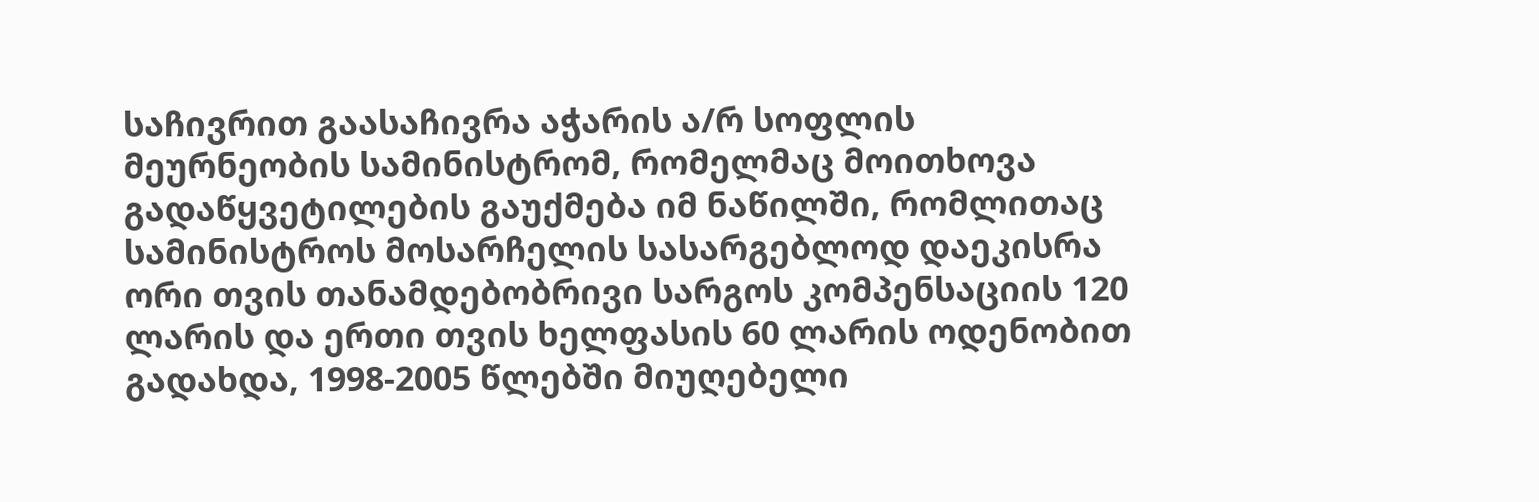საჩივრით გაასაჩივრა აჭარის ა/რ სოფლის მეურნეობის სამინისტრომ, რომელმაც მოითხოვა გადაწყვეტილების გაუქმება იმ ნაწილში, რომლითაც სამინისტროს მოსარჩელის სასარგებლოდ დაეკისრა ორი თვის თანამდებობრივი სარგოს კომპენსაციის 120 ლარის და ერთი თვის ხელფასის 60 ლარის ოდენობით გადახდა, 1998-2005 წლებში მიუღებელი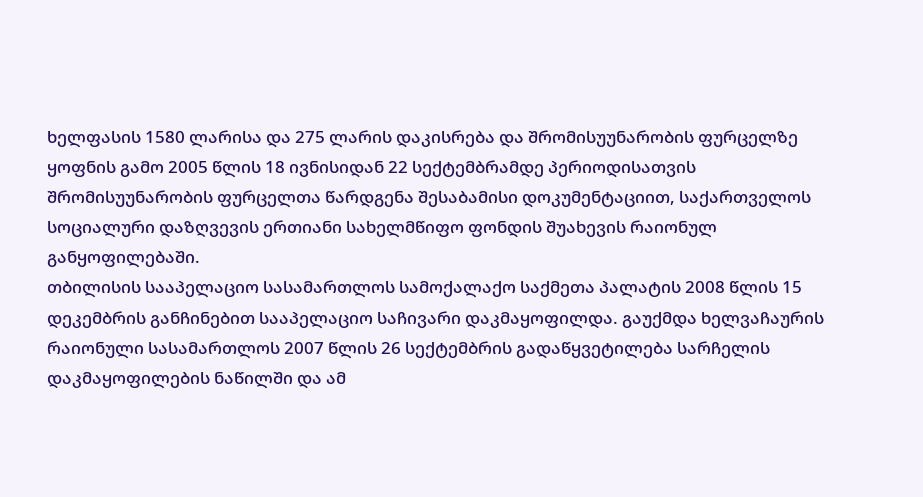ხელფასის 1580 ლარისა და 275 ლარის დაკისრება და შრომისუუნარობის ფურცელზე ყოფნის გამო 2005 წლის 18 ივნისიდან 22 სექტემბრამდე პერიოდისათვის შრომისუუნარობის ფურცელთა წარდგენა შესაბამისი დოკუმენტაციით, საქართველოს სოციალური დაზღვევის ერთიანი სახელმწიფო ფონდის შუახევის რაიონულ განყოფილებაში.
თბილისის სააპელაციო სასამართლოს სამოქალაქო საქმეთა პალატის 2008 წლის 15 დეკემბრის განჩინებით სააპელაციო საჩივარი დაკმაყოფილდა. გაუქმდა ხელვაჩაურის რაიონული სასამართლოს 2007 წლის 26 სექტემბრის გადაწყვეტილება სარჩელის დაკმაყოფილების ნაწილში და ამ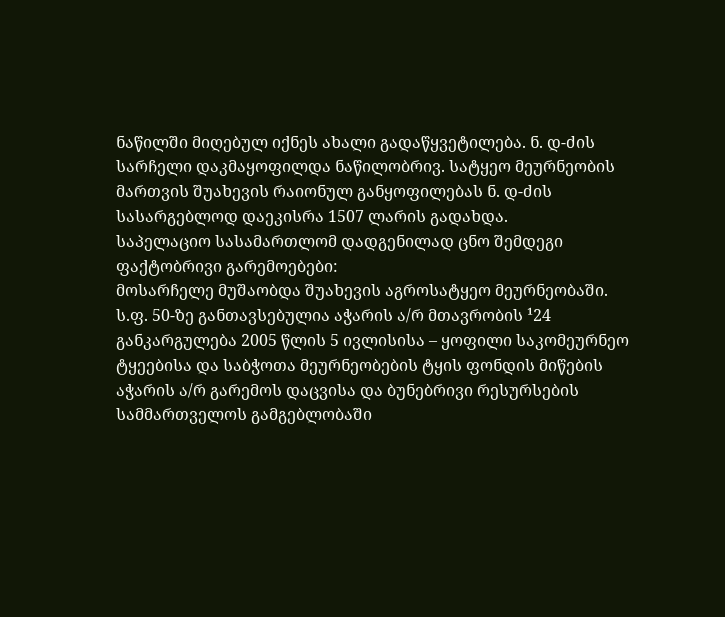ნაწილში მიღებულ იქნეს ახალი გადაწყვეტილება. ნ. დ-ძის სარჩელი დაკმაყოფილდა ნაწილობრივ. სატყეო მეურნეობის მართვის შუახევის რაიონულ განყოფილებას ნ. დ-ძის სასარგებლოდ დაეკისრა 1507 ლარის გადახდა.
საპელაციო სასამართლომ დადგენილად ცნო შემდეგი ფაქტობრივი გარემოებები:
მოსარჩელე მუშაობდა შუახევის აგროსატყეო მეურნეობაში.
ს.ფ. 50-ზე განთავსებულია აჭარის ა/რ მთავრობის ¹24 განკარგულება 2005 წლის 5 ივლისისა – ყოფილი საკომეურნეო ტყეებისა და საბჭოთა მეურნეობების ტყის ფონდის მიწების აჭარის ა/რ გარემოს დაცვისა და ბუნებრივი რესურსების სამმართველოს გამგებლობაში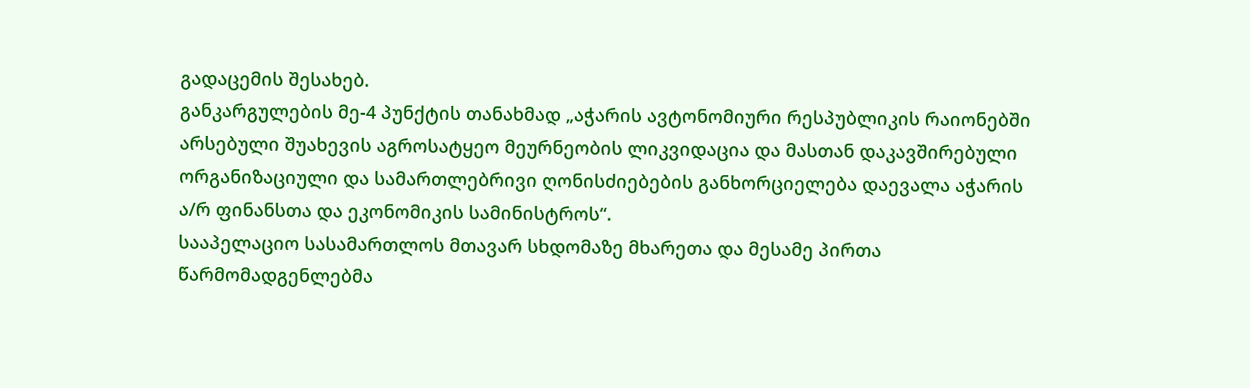გადაცემის შესახებ.
განკარგულების მე-4 პუნქტის თანახმად „აჭარის ავტონომიური რესპუბლიკის რაიონებში არსებული შუახევის აგროსატყეო მეურნეობის ლიკვიდაცია და მასთან დაკავშირებული ორგანიზაციული და სამართლებრივი ღონისძიებების განხორციელება დაევალა აჭარის ა/რ ფინანსთა და ეკონომიკის სამინისტროს“.
სააპელაციო სასამართლოს მთავარ სხდომაზე მხარეთა და მესამე პირთა წარმომადგენლებმა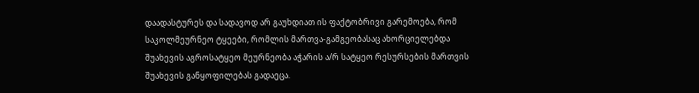დაადასტურეს და სადავოდ არ გაუხდიათ ის ფაქტობრივი გარემოება, რომ საკოლმეურნეო ტყეები, რომლის მართვა-გამგეობასაც ახორციელებდა შუახევის აგროსატყეო მეურნეობა აჭარის ა/რ სატყეო რესურსების მართვის შუახევის განყოფილებას გადაეცა.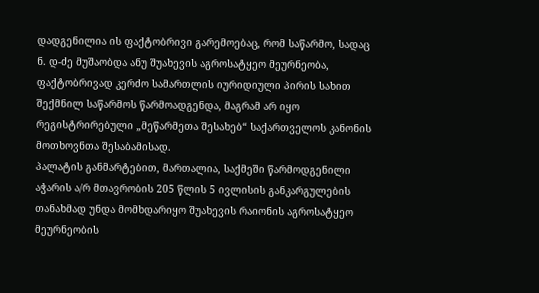დადგენილია ის ფაქტობრივი გარემოებაც, რომ საწარმო, სადაც ნ. დ-ძე მუშაობდა ანუ შუახევის აგროსატყეო მეურნეობა, ფაქტობრივად კერძო სამართლის იურიდიული პირის სახით შექმნილ საწარმოს წარმოადგენდა, მაგრამ არ იყო რეგისტრირებული „მეწარმეთა შესახებ“ საქართველოს კანონის მოთხოვნთა შესაბამისად.
პალატის განმარტებით, მართალია, საქმეში წარმოდგენილი აჭარის ა/რ მთავრობის 205 წლის 5 ივლისის განკარგულების თანახმად უნდა მომხდარიყო შუახევის რაიონის აგროსატყეო მეურნეობის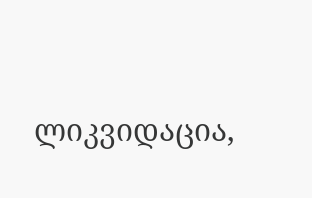ლიკვიდაცია,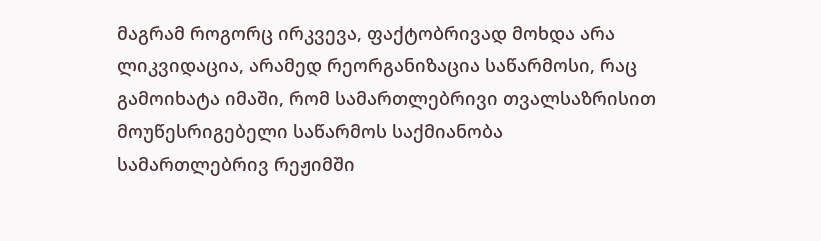მაგრამ როგორც ირკვევა, ფაქტობრივად მოხდა არა ლიკვიდაცია, არამედ რეორგანიზაცია საწარმოსი, რაც გამოიხატა იმაში, რომ სამართლებრივი თვალსაზრისით მოუწესრიგებელი საწარმოს საქმიანობა სამართლებრივ რეჟიმში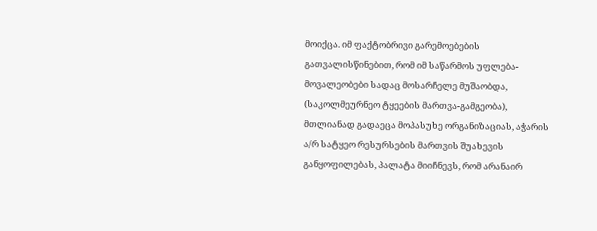მოიქცა. იმ ფაქტობრივი გარემოებების გათვალისწინებით, რომ იმ საწარმოს უფლება-მოვალეობები სადაც მოსარჩელე მუშაობდა, (საკოლმეურნეო ტყეების მართვა-გამგეობა), მთლიანად გადაეცა მოპასუხე ორგანიზაციას, აჭარის ა/რ სატყეო რესურსების მართვის შუახევის განყოფილებას, პალატა მიიჩნევს, რომ არანაირ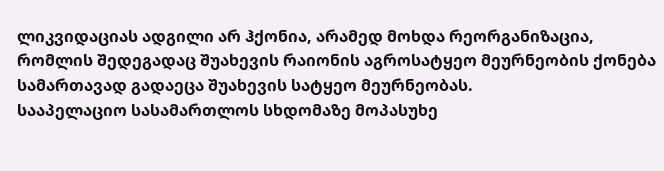ლიკვიდაციას ადგილი არ ჰქონია, არამედ მოხდა რეორგანიზაცია, რომლის შედეგადაც შუახევის რაიონის აგროსატყეო მეურნეობის ქონება სამართავად გადაეცა შუახევის სატყეო მეურნეობას.
სააპელაციო სასამართლოს სხდომაზე მოპასუხე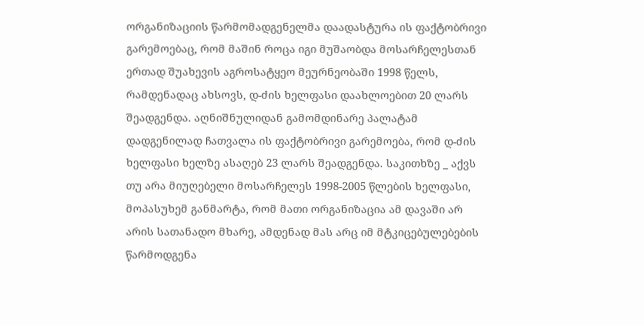ორგანიზაციის წარმომადგენელმა დაადასტურა ის ფაქტობრივი გარემოებაც, რომ მაშინ როცა იგი მუშაობდა მოსარჩელესთან ერთად შუახევის აგროსატყეო მეურნეობაში 1998 წელს, რამდენადაც ახსოვს, დ-ძის ხელფასი დაახლოებით 20 ლარს შეადგენდა. აღნიშნულიდან გამომდინარე პალატამ დადგენილად ჩათვალა ის ფაქტობრივი გარემოება, რომ დ-ძის ხელფასი ხელზე ასაღებ 23 ლარს შეადგენდა. საკითხზე _ აქვს თუ არა მიუღებელი მოსარჩელეს 1998-2005 წლების ხელფასი, მოპასუხემ განმარტა, რომ მათი ორგანიზაცია ამ დავაში არ არის სათანადო მხარე, ამდენად მას არც იმ მტკიცებულებების წარმოდგენა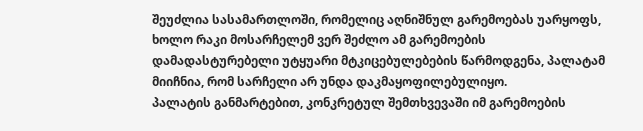შეუძლია სასამართლოში, რომელიც აღნიშნულ გარემოებას უარყოფს, ხოლო რაკი მოსარჩელემ ვერ შეძლო ამ გარემოების დამადასტურებელი უტყუარი მტკიცებულებების წარმოდგენა, პალატამ მიიჩნია, რომ სარჩელი არ უნდა დაკმაყოფილებულიყო.
პალატის განმარტებით, კონკრეტულ შემთხვევაში იმ გარემოების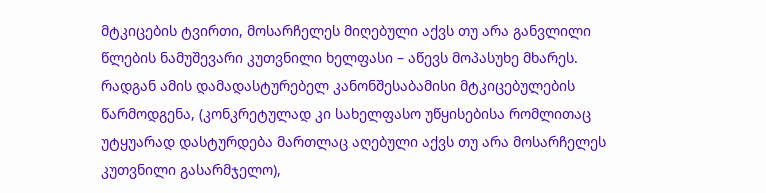მტკიცების ტვირთი, მოსარჩელეს მიღებული აქვს თუ არა განვლილი წლების ნამუშევარი კუთვნილი ხელფასი – აწევს მოპასუხე მხარეს. რადგან ამის დამადასტურებელ კანონშესაბამისი მტკიცებულების წარმოდგენა, (კონკრეტულად კი სახელფასო უწყისებისა რომლითაც უტყუარად დასტურდება მართლაც აღებული აქვს თუ არა მოსარჩელეს კუთვნილი გასარმჯელო),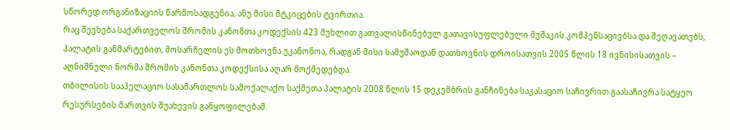სწორედ ორგანიზაციის წარმოსადგენია, ანუ მისი მტკიცების ტვირთია.
რაც შეეხება საქართველოს შრომის კანონთა კოდექსის 423 მუხლით გათვალისწინებულ გათავისუფლებული მუშაკის კომპენსაციებსა და შეღავათებს, პალატის განმარტებით, მოსარჩელის ეს მოთხოვნა უკანონოა, რადგან მისი სამუშაოდან დათხოვნის დროისათვის 2005 წლის 18 ივნისისათვის – აღნიშნული ნორმა შრომის კანონთა კოდექსისა აღარ მოქმედებდა.
თბილისის სააპელაციო სასამართლოს სამოქალაქო საქმეთა პალატის 2008 წლის 15 დეკემბრის განჩინება საკასაციო საჩივრით გაასაჩივრა სატყეო რესურსების მართვის შუახევის განყოფილებამ.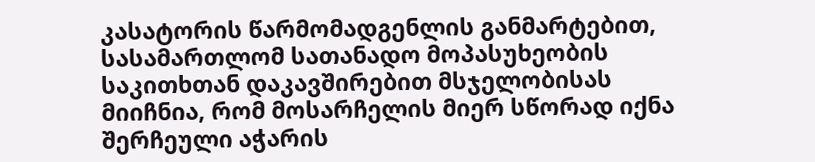კასატორის წარმომადგენლის განმარტებით, სასამართლომ სათანადო მოპასუხეობის საკითხთან დაკავშირებით მსჯელობისას მიიჩნია, რომ მოსარჩელის მიერ სწორად იქნა შერჩეული აჭარის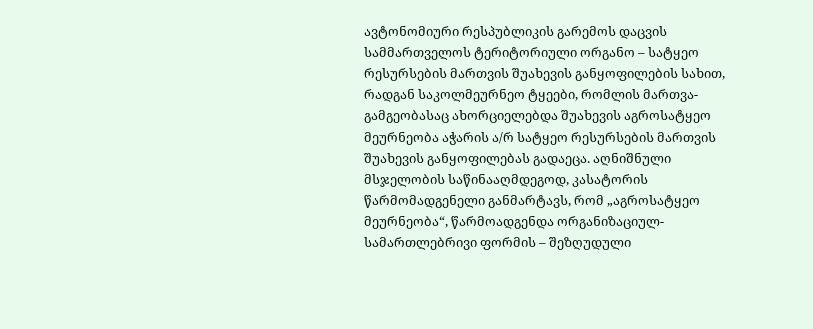ავტონომიური რესპუბლიკის გარემოს დაცვის სამმართველოს ტერიტორიული ორგანო – სატყეო რესურსების მართვის შუახევის განყოფილების სახით, რადგან საკოლმეურნეო ტყეები, რომლის მართვა-გამგეობასაც ახორციელებდა შუახევის აგროსატყეო მეურნეობა აჭარის ა/რ სატყეო რესურსების მართვის შუახევის განყოფილებას გადაეცა. აღნიშნული მსჯელობის საწინააღმდეგოდ, კასატორის წარმომადგენელი განმარტავს, რომ „აგროსატყეო მეურნეობა“, წარმოადგენდა ორგანიზაციულ-სამართლებრივი ფორმის – შეზღუდული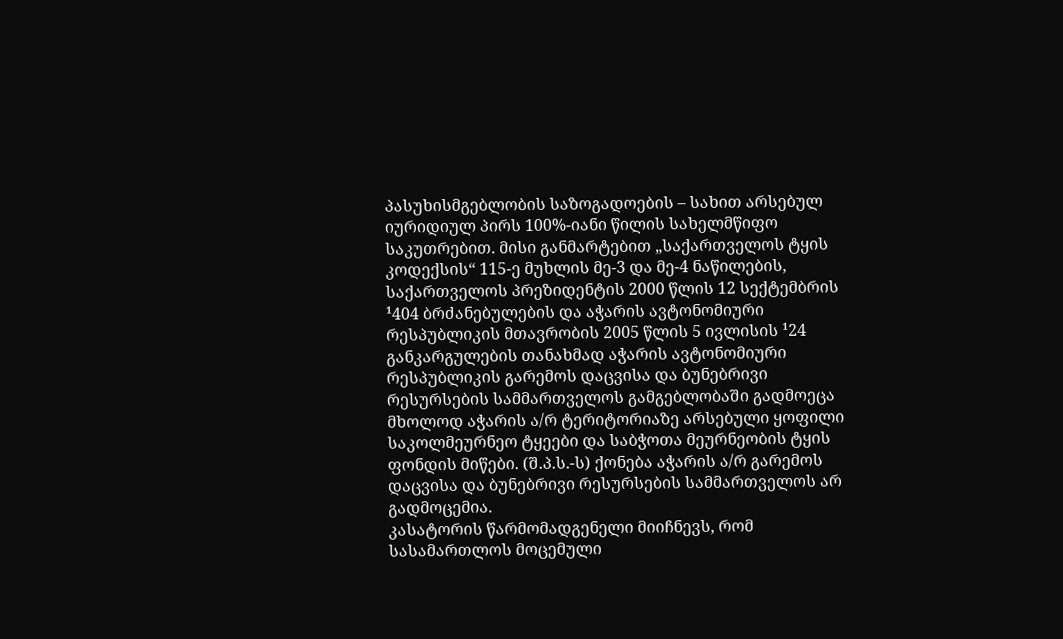პასუხისმგებლობის საზოგადოების – სახით არსებულ იურიდიულ პირს 100%-იანი წილის სახელმწიფო საკუთრებით. მისი განმარტებით „საქართველოს ტყის კოდექსის“ 115-ე მუხლის მე-3 და მე-4 ნაწილების, საქართველოს პრეზიდენტის 2000 წლის 12 სექტემბრის ¹404 ბრძანებულების და აჭარის ავტონომიური რესპუბლიკის მთავრობის 2005 წლის 5 ივლისის ¹24 განკარგულების თანახმად აჭარის ავტონომიური რესპუბლიკის გარემოს დაცვისა და ბუნებრივი რესურსების სამმართველოს გამგებლობაში გადმოეცა მხოლოდ აჭარის ა/რ ტერიტორიაზე არსებული ყოფილი საკოლმეურნეო ტყეები და საბჭოთა მეურნეობის ტყის ფონდის მიწები. (შ.პ.ს.-ს) ქონება აჭარის ა/რ გარემოს დაცვისა და ბუნებრივი რესურსების სამმართველოს არ გადმოცემია.
კასატორის წარმომადგენელი მიიჩნევს, რომ სასამართლოს მოცემული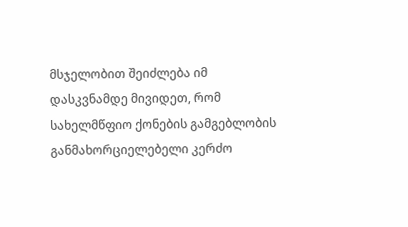მსჯელობით შეიძლება იმ დასკვნამდე მივიდეთ, რომ სახელმწფიო ქონების გამგებლობის განმახორციელებელი კერძო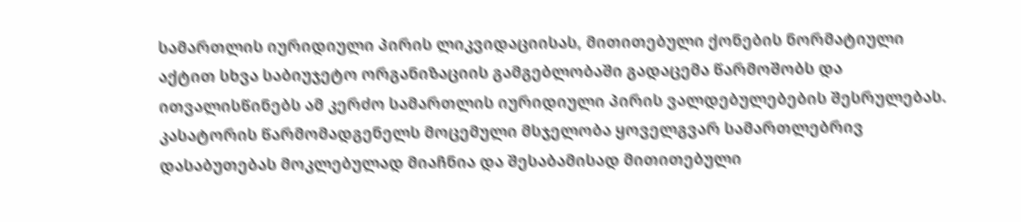სამართლის იურიდიული პირის ლიკვიდაციისას, მითითებული ქონების ნორმატიული აქტით სხვა საბიუჯეტო ორგანიზაციის გამგებლობაში გადაცემა წარმოშობს და ითვალისწინებს ამ კერძო სამართლის იურიდიული პირის ვალდებულებების შესრულებას. კასატორის წარმომადგენელს მოცემული მსჯელობა ყოველგვარ სამართლებრივ დასაბუთებას მოკლებულად მიაჩნია და შესაბამისად მითითებული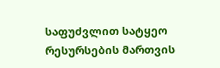საფუძვლით სატყეო რესურსების მართვის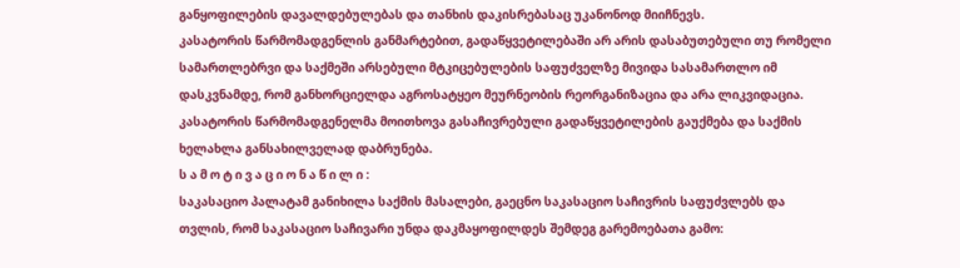განყოფილების დავალდებულებას და თანხის დაკისრებასაც უკანონოდ მიიჩნევს.
კასატორის წარმომადგენლის განმარტებით, გადაწყვეტილებაში არ არის დასაბუთებული თუ რომელი სამართლებრვი და საქმეში არსებული მტკიცებულების საფუძველზე მივიდა სასამართლო იმ დასკვნამდე, რომ განხორციელდა აგროსატყეო მეურნეობის რეორგანიზაცია და არა ლიკვიდაცია.
კასატორის წარმომადგენელმა მოითხოვა გასაჩივრებული გადაწყვეტილების გაუქმება და საქმის ხელახლა განსახილველად დაბრუნება.
ს ა მ ო ტ ი ვ ა ც ი ო ნ ა წ ი ლ ი :
საკასაციო პალატამ განიხილა საქმის მასალები, გაეცნო საკასაციო საჩივრის საფუძვლებს და თვლის, რომ საკასაციო საჩივარი უნდა დაკმაყოფილდეს შემდეგ გარემოებათა გამო: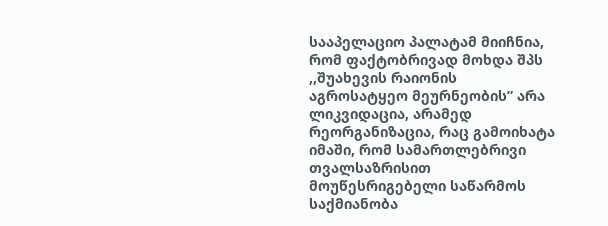სააპელაციო პალატამ მიიჩნია, რომ ფაქტობრივად მოხდა შპს ,,შუახევის რაიონის აგროსატყეო მეურნეობის” არა ლიკვიდაცია, არამედ რეორგანიზაცია, რაც გამოიხატა იმაში, რომ სამართლებრივი თვალსაზრისით მოუწესრიგებელი საწარმოს საქმიანობა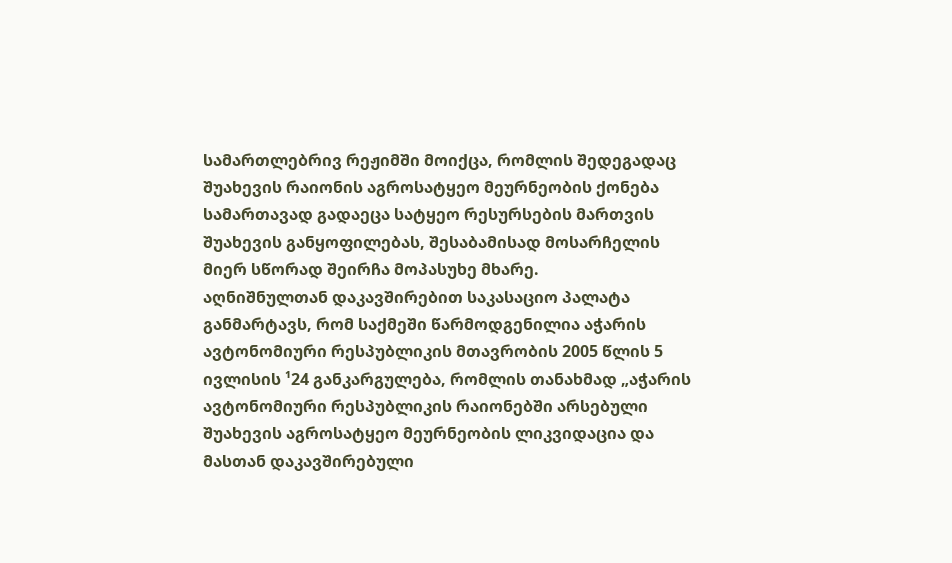სამართლებრივ რეჟიმში მოიქცა, რომლის შედეგადაც შუახევის რაიონის აგროსატყეო მეურნეობის ქონება სამართავად გადაეცა სატყეო რესურსების მართვის შუახევის განყოფილებას, შესაბამისად მოსარჩელის მიერ სწორად შეირჩა მოპასუხე მხარე.
აღნიშნულთან დაკავშირებით საკასაციო პალატა განმარტავს, რომ საქმეში წარმოდგენილია აჭარის ავტონომიური რესპუბლიკის მთავრობის 2005 წლის 5 ივლისის ¹24 განკარგულება, რომლის თანახმად „აჭარის ავტონომიური რესპუბლიკის რაიონებში არსებული შუახევის აგროსატყეო მეურნეობის ლიკვიდაცია და მასთან დაკავშირებული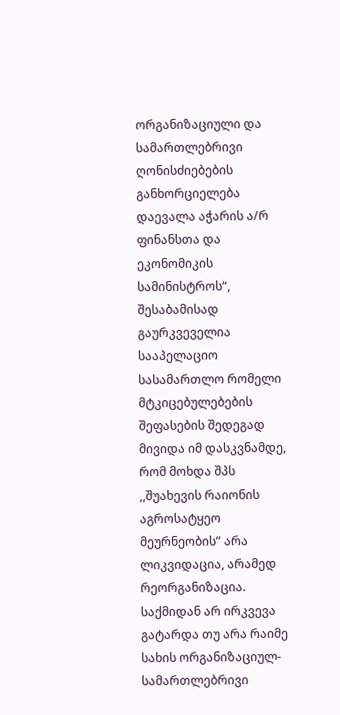ორგანიზაციული და სამართლებრივი ღონისძიებების განხორციელება დაევალა აჭარის ა/რ ფინანსთა და ეკონომიკის სამინისტროს“, შესაბამისად გაურკვეველია სააპელაციო სასამართლო რომელი მტკიცებულებების შეფასების შედეგად მივიდა იმ დასკვნამდე, რომ მოხდა შპს ,,შუახევის რაიონის აგროსატყეო მეურნეობის” არა ლიკვიდაცია, არამედ რეორგანიზაცია. საქმიდან არ ირკვევა გატარდა თუ არა რაიმე სახის ორგანიზაციულ-სამართლებრივი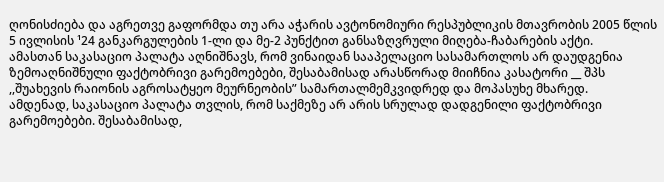ღონისძიება და აგრეთვე გაფორმდა თუ არა აჭარის ავტონომიური რესპუბლიკის მთავრობის 2005 წლის 5 ივლისის ¹24 განკარგულების 1-ლი და მე-2 პუნქტით განსაზღვრული მიღება-ჩაბარების აქტი.
ამასთან საკასაციო პალატა აღნიშნავს, რომ ვინაიდან სააპელაციო სასამართლოს არ დაუდგენია ზემოაღნიშნული ფაქტობრივი გარემოებები, შესაბამისად არასწორად მიიჩნია კასატორი __ შპს ,,შუახევის რაიონის აგროსატყეო მეურნეობის” სამართალმემკვიდრედ და მოპასუხე მხარედ.
ამდენად, საკასაციო პალატა თვლის, რომ საქმეზე არ არის სრულად დადგენილი ფაქტობრივი გარემოებები. შესაბამისად,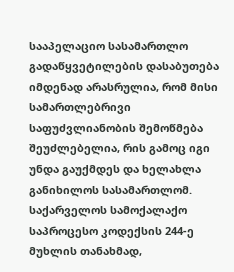სააპელაციო სასამართლო გადაწყვეტილების დასაბუთება იმდენად არასრულია, რომ მისი სამართლებრივი საფუძვლიანობის შემოწმება შეუძლებელია, რის გამოც იგი უნდა გაუქმდეს და ხელახლა განიხილოს სასამართლომ.
საქარველოს სამოქალაქო საპროცესო კოდექსის 244-ე მუხლის თანახმად,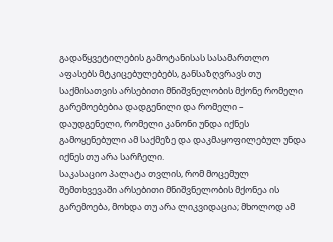გადაწყვეტილების გამოტანისას სასამართლო აფასებს მტკიცებულებებს, განსაზღვრავს თუ საქმისათვის არსებითი მნიშვნელობის მქონე რომელი გარემოებებია დადგენილი და რომელი – დაუდგენელი, რომელი კანონი უნდა იქნეს გამოყენებული ამ საქმეზე და დაკმაყოფილებულ უნდა იქნეს თუ არა სარჩელი.
საკასაციო პალატა თვლის, რომ მოცემულ შემთხვევაში არსებითი მნიშვნელობის მქონეა ის გარემოება, მოხდა თუ არა ლიკვიდაცია; მხოლოდ ამ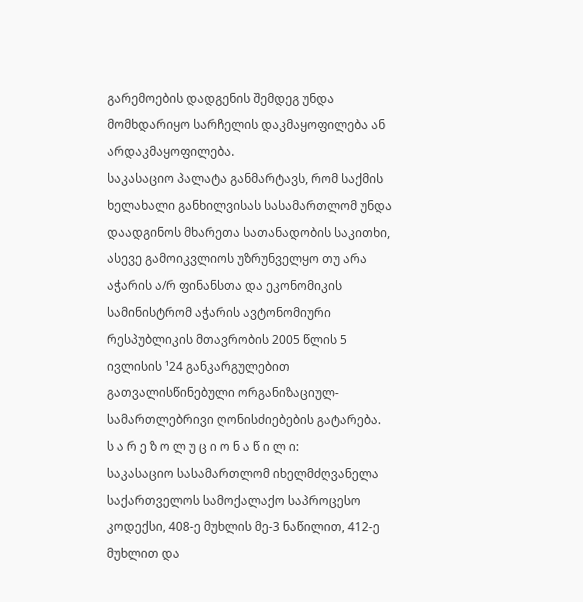გარემოების დადგენის შემდეგ უნდა მომხდარიყო სარჩელის დაკმაყოფილება ან არდაკმაყოფილება.
საკასაციო პალატა განმარტავს, რომ საქმის ხელახალი განხილვისას სასამართლომ უნდა დაადგინოს მხარეთა სათანადობის საკითხი, ასევე გამოიკვლიოს უზრუნველყო თუ არა აჭარის ა/რ ფინანსთა და ეკონომიკის სამინისტრომ აჭარის ავტონომიური რესპუბლიკის მთავრობის 2005 წლის 5 ივლისის ¹24 განკარგულებით გათვალისწინებული ორგანიზაციულ-სამართლებრივი ღონისძიებების გატარება.
ს ა რ ე ზ ო ლ უ ც ი ო ნ ა წ ი ლ ი:
საკასაციო სასამართლომ იხელმძღვანელა საქართველოს სამოქალაქო საპროცესო კოდექსი, 408-ე მუხლის მე-3 ნაწილით, 412-ე მუხლით და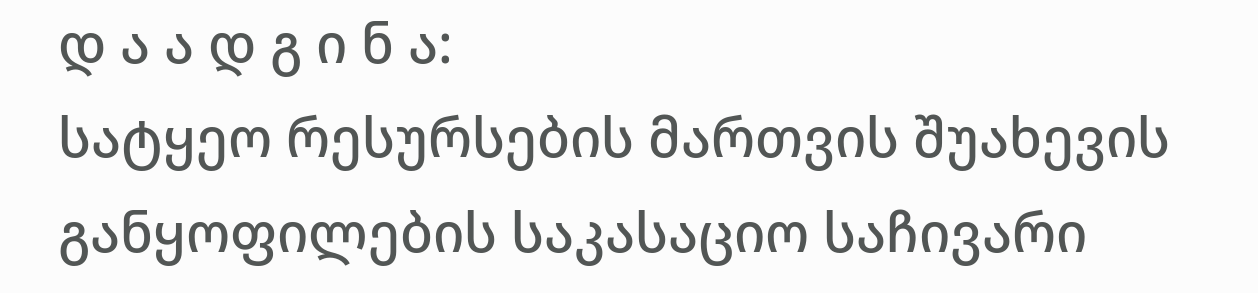დ ა ა დ გ ი ნ ა:
სატყეო რესურსების მართვის შუახევის განყოფილების საკასაციო საჩივარი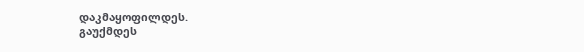დაკმაყოფილდეს.
გაუქმდეს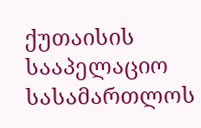ქუთაისის სააპელაციო სასამართლოს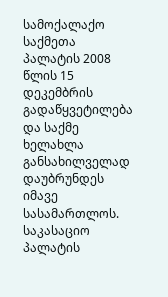სამოქალაქო საქმეთა პალატის 2008 წლის 15 დეკემბრის გადაწყვეტილება და საქმე ხელახლა განსახილველად დაუბრუნდეს იმავე სასამართლოს.
საკასაციო პალატის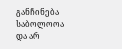განჩინება საბოლოოა და არ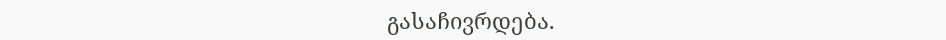გასაჩივრდება.